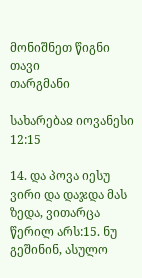მონიშნეთ წიგნი
თავი
თარგმანი

სახარებაჲ იოვანესი 12:15

14. და პოვა იესუ ვირი და დაჯდა მას ზედა, ვითარცა წერილ არს:15. ნუ გეშინინ, ასულო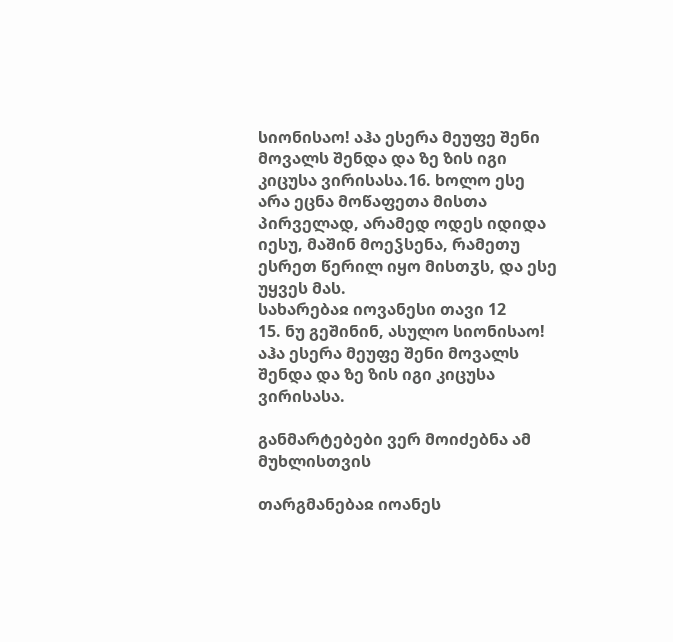სიონისაო! აჰა ესერა მეუფე შენი მოვალს შენდა და ზე ზის იგი კიცუსა ვირისასა.16. ხოლო ესე არა ეცნა მოწაფეთა მისთა პირველად, არამედ ოდეს იდიდა იესუ, მაშინ მოეჴსენა, რამეთუ ესრეთ წერილ იყო მისთჳს, და ესე უყვეს მას.
სახარებაჲ იოვანესი თავი 12
15. ნუ გეშინინ, ასულო სიონისაო! აჰა ესერა მეუფე შენი მოვალს შენდა და ზე ზის იგი კიცუსა ვირისასა.

განმარტებები ვერ მოიძებნა ამ მუხლისთვის

თარგმანებაჲ იოანეს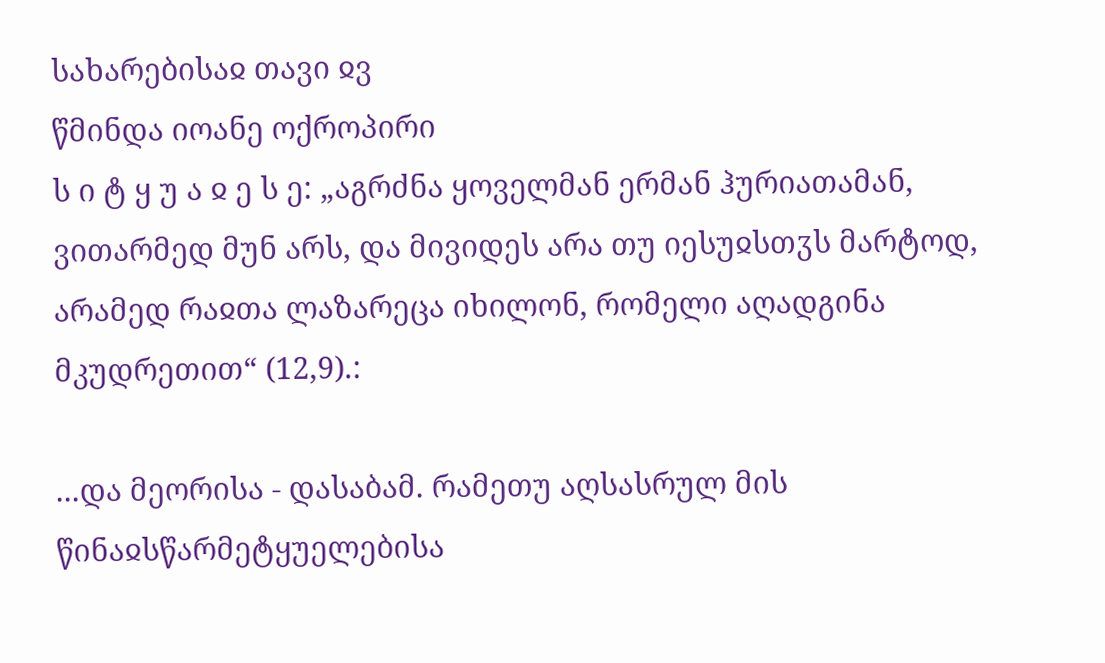სახარებისაჲ თავი ჲვ
წმინდა იოანე ოქროპირი
ს ი ტ ყ უ ა ჲ ე ს ე: „აგრძნა ყოველმან ერმან ჰურიათამან, ვითარმედ მუნ არს, და მივიდეს არა თუ იესუჲსთჳს მარტოდ, არამედ რაჲთა ლაზარეცა იხილონ, რომელი აღადგინა მკუდრეთით“ (12,9).:

...და მეორისა - დასაბამ. რამეთუ აღსასრულ მის წინაჲსწარმეტყუელებისა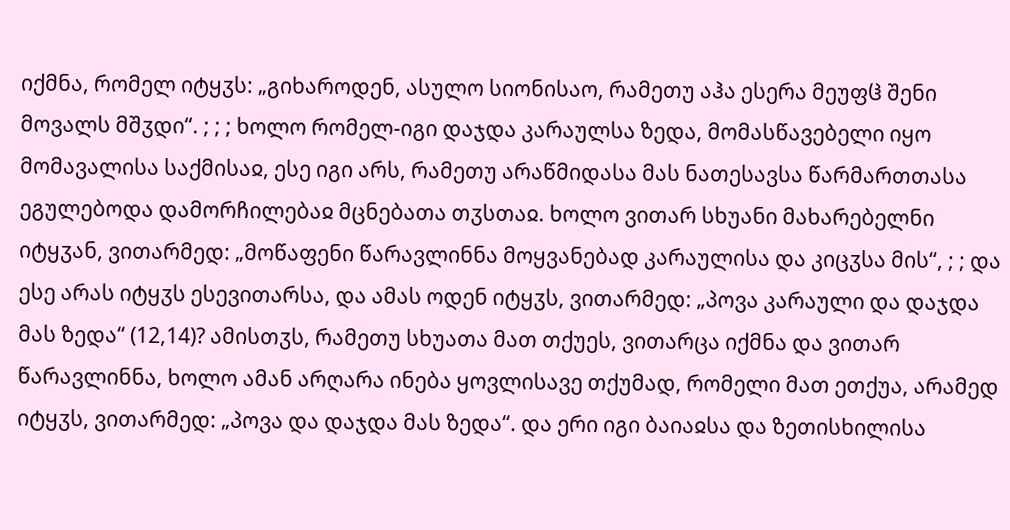იქმნა, რომელ იტყჳს: „გიხაროდენ, ასულო სიონისაო, რამეთუ აჰა ესერა მეუფჱ შენი მოვალს მშჳდი“. ; ; ; ხოლო რომელ-იგი დაჯდა კარაულსა ზედა, მომასწავებელი იყო მომავალისა საქმისაჲ, ესე იგი არს, რამეთუ არაწმიდასა მას ნათესავსა წარმართთასა ეგულებოდა დამორჩილებაჲ მცნებათა თჳსთაჲ. ხოლო ვითარ სხუანი მახარებელნი იტყჳან, ვითარმედ: „მოწაფენი წარავლინნა მოყვანებად კარაულისა და კიცჳსა მის“, ; ; და ესე არას იტყჳს ესევითარსა, და ამას ოდენ იტყჳს, ვითარმედ: „პოვა კარაული და დაჯდა მას ზედა“ (12,14)? ამისთჳს, რამეთუ სხუათა მათ თქუეს, ვითარცა იქმნა და ვითარ წარავლინნა, ხოლო ამან არღარა ინება ყოვლისავე თქუმად, რომელი მათ ეთქუა, არამედ იტყჳს, ვითარმედ: „პოვა და დაჯდა მას ზედა“. და ერი იგი ბაიაჲსა და ზეთისხილისა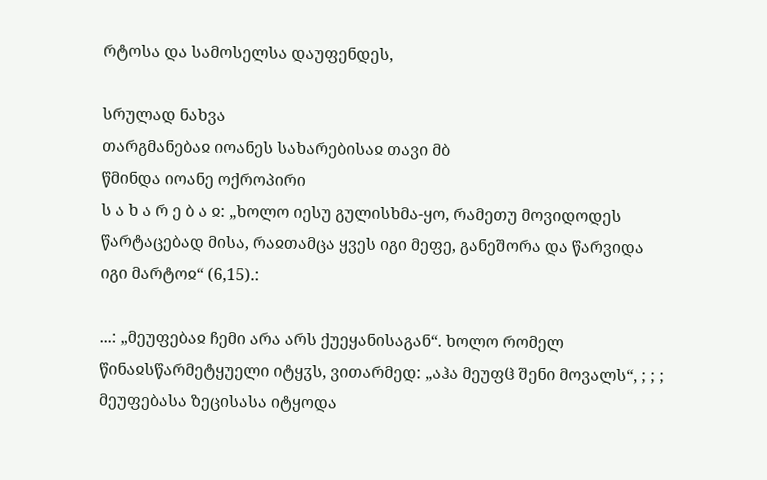რტოსა და სამოსელსა დაუფენდეს,

სრულად ნახვა
თარგმანებაჲ იოანეს სახარებისაჲ თავი მბ
წმინდა იოანე ოქროპირი
ს ა ხ ა რ ე ბ ა ჲ: „ხოლო იესუ გულისხმა-ყო, რამეთუ მოვიდოდეს წარტაცებად მისა, რაჲთამცა ყვეს იგი მეფე, განეშორა და წარვიდა იგი მარტოჲ“ (6,15).:

...: „მეუფებაჲ ჩემი არა არს ქუეყანისაგან“. ხოლო რომელ წინაჲსწარმეტყუელი იტყჳს, ვითარმედ: „აჰა მეუფჱ შენი მოვალს“, ; ; ; მეუფებასა ზეცისასა იტყოდა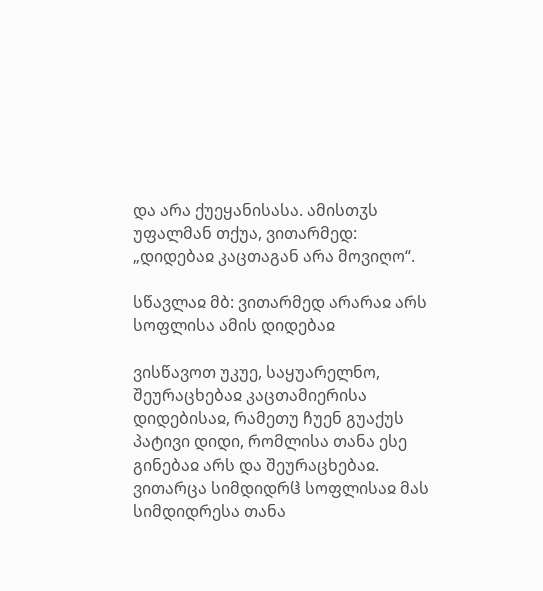და არა ქუეყანისასა. ამისთჳს უფალმან თქუა, ვითარმედ: „დიდებაჲ კაცთაგან არა მოვიღო“.

სწავლაჲ მბ: ვითარმედ არარაჲ არს სოფლისა ამის დიდებაჲ

ვისწავოთ უკუე, საყუარელნო, შეურაცხებაჲ კაცთამიერისა დიდებისაჲ, რამეთუ ჩუენ გუაქუს პატივი დიდი, რომლისა თანა ესე გინებაჲ არს და შეურაცხებაჲ. ვითარცა სიმდიდრჱ სოფლისაჲ მას სიმდიდრესა თანა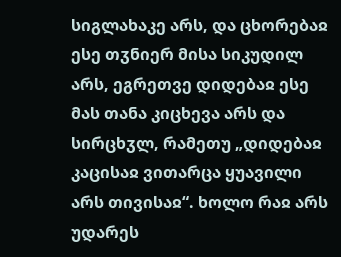სიგლახაკე არს, და ცხორებაჲ ესე თჳნიერ მისა სიკუდილ არს, ეგრეთვე დიდებაჲ ესე მას თანა კიცხევა არს და სირცხჳლ, რამეთუ „დიდებაჲ კაცისაჲ ვითარცა ყუავილი არს თივისაჲ“. ხოლო რაჲ არს უდარეს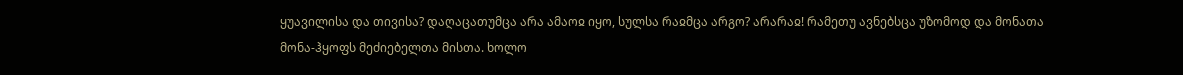ყუავილისა და თივისა? დაღაცათუმცა არა ამაოჲ იყო, სულსა რაჲმცა არგო? არარაჲ! რამეთუ ავნებსცა უზომოდ და მონათა მონა-ჰყოფს მეძიებელთა მისთა. ხოლო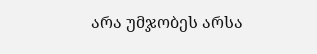არა უმჯობეს არსა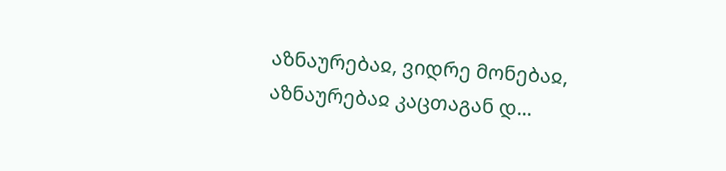აზნაურებაჲ, ვიდრე მონებაჲ, აზნაურებაჲ კაცთაგან დ...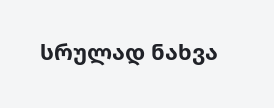სრულად ნახვა